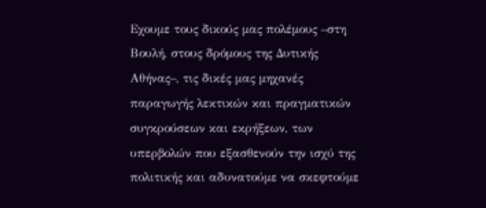Εχουμε τους δικούς μας πολέμους –στη Βουλή, στους δρόμους της Δυτικής Αθήνας–, τις δικές μας μηχανές παραγωγής λεκτικών και πραγματικών συγκρούσεων και εκρήξεων, των υπερβολών που εξασθενούν την ισχύ της πολιτικής και αδυνατούμε να σκεφτούμε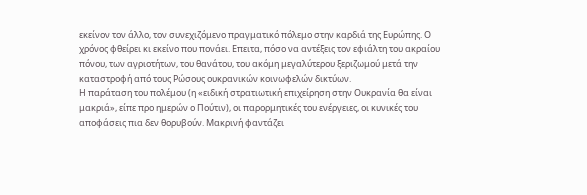εκείνον τον άλλο, τον συνεχιζόμενο πραγματικό πόλεμο στην καρδιά της Ευρώπης. Ο χρόνος φθείρει κι εκείνο που πονάει. Επειτα, πόσο να αντέξεις τον εφιάλτη του ακραίου πόνου, των αγριοτήτων, του θανάτου, του ακόμη μεγαλύτερου ξεριζωμού μετά την καταστροφή από τους Ρώσους ουκρανικών κοινωφελών δικτύων.
Η παράταση του πολέμου (η «ειδική στρατιωτική επιχείρηση στην Ουκρανία θα είναι μακριά», είπε προ ημερών ο Πούτιν), οι παρορμητικές του ενέργειες, οι κυνικές του αποφάσεις πια δεν θορυβούν. Μακρινή φαντάζει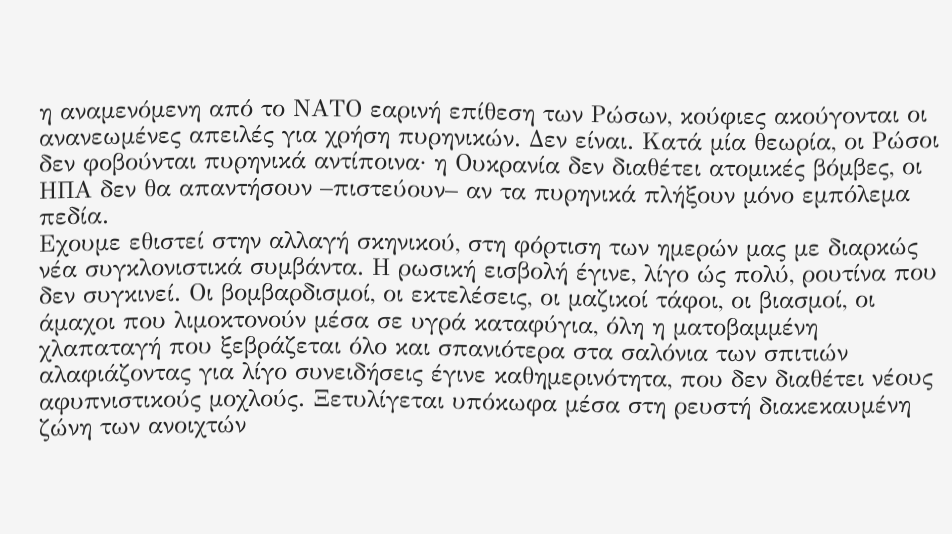η αναμενόμενη από το ΝΑΤΟ εαρινή επίθεση των Ρώσων, κούφιες ακούγονται οι ανανεωμένες απειλές για χρήση πυρηνικών. Δεν είναι. Κατά μία θεωρία, οι Ρώσοι δεν φοβούνται πυρηνικά αντίποινα· η Ουκρανία δεν διαθέτει ατομικές βόμβες, οι ΗΠΑ δεν θα απαντήσουν –πιστεύουν– αν τα πυρηνικά πλήξουν μόνο εμπόλεμα πεδία.
Εχουμε εθιστεί στην αλλαγή σκηνικού, στη φόρτιση των ημερών μας με διαρκώς νέα συγκλονιστικά συμβάντα. Η ρωσική εισβολή έγινε, λίγο ώς πολύ, ρουτίνα που δεν συγκινεί. Οι βομβαρδισμοί, οι εκτελέσεις, οι μαζικοί τάφοι, οι βιασμοί, οι άμαχοι που λιμοκτονούν μέσα σε υγρά καταφύγια, όλη η ματοβαμμένη χλαπαταγή που ξεβράζεται όλο και σπανιότερα στα σαλόνια των σπιτιών αλαφιάζοντας για λίγο συνειδήσεις έγινε καθημερινότητα, που δεν διαθέτει νέους αφυπνιστικούς μοχλούς. Ξετυλίγεται υπόκωφα μέσα στη ρευστή διακεκαυμένη ζώνη των ανοιχτών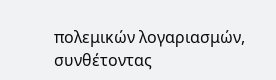πολεμικών λογαριασμών, συνθέτοντας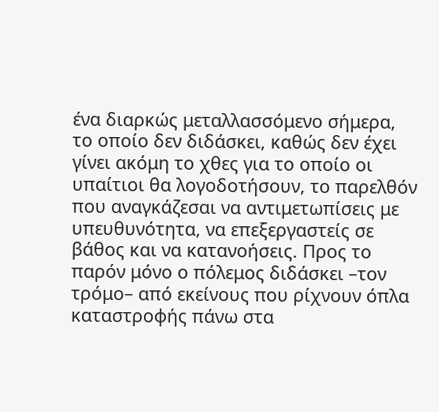ένα διαρκώς μεταλλασσόμενο σήμερα, το οποίο δεν διδάσκει, καθώς δεν έχει γίνει ακόμη το χθες για το οποίο οι υπαίτιοι θα λογοδοτήσουν, το παρελθόν που αναγκάζεσαι να αντιμετωπίσεις με υπευθυνότητα, να επεξεργαστείς σε βάθος και να κατανοήσεις. Προς το παρόν μόνο ο πόλεμος διδάσκει –τον τρόμο– από εκείνους που ρίχνουν όπλα καταστροφής πάνω στα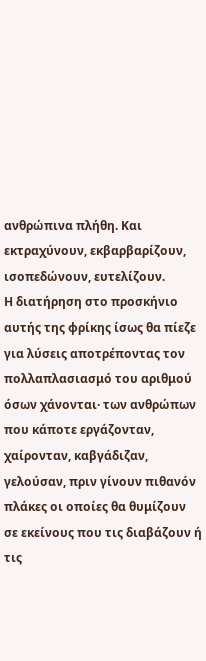ανθρώπινα πλήθη. Και εκτραχύνουν, εκβαρβαρίζουν, ισοπεδώνουν, ευτελίζουν.
Η διατήρηση στο προσκήνιο αυτής της φρίκης ίσως θα πίεζε για λύσεις αποτρέποντας τον πολλαπλασιασμό του αριθμού όσων χάνονται· των ανθρώπων που κάποτε εργάζονταν, χαίρονταν, καβγάδιζαν, γελούσαν, πριν γίνουν πιθανόν πλάκες οι οποίες θα θυμίζουν σε εκείνους που τις διαβάζουν ή τις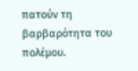πατούν τη βαρβαρότητα του πολέμου.